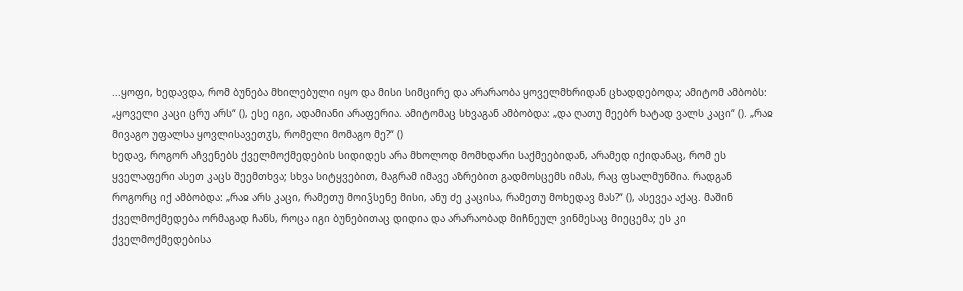...ყოფი, ხედავდა, რომ ბუნება მხილებული იყო და მისი სიმცირე და არარაობა ყოველმხრიდან ცხადდებოდა; ამიტომ ამბობს: „ყოველი კაცი ცრუ არს“ (), ესე იგი, ადამიანი არაფერია. ამიტომაც სხვაგან ამბობდა: „და ღათუ მეებრ ხატად ვალს კაცი“ (). „რაჲ მივაგო უფალსა ყოვლისავეთჳს, რომელი მომაგო მე?“ ()
ხედავ, როგორ აჩვენებს ქველმოქმედების სიდიდეს არა მხოლოდ მომხდარი საქმეებიდან, არამედ იქიდანაც, რომ ეს ყველაფერი ასეთ კაცს შეემთხვა; სხვა სიტყვებით, მაგრამ იმავე აზრებით გადმოსცემს იმას, რაც ფსალმუნშია. რადგან როგორც იქ ამბობდა: „რაჲ არს კაცი, რამეთუ მოიჴსენე მისი, ანუ ძე კაცისა, რამეთუ მოხედავ მას?“ (), ასევეა აქაც. მაშინ ქველმოქმედება ორმაგად ჩანს, როცა იგი ბუნებითაც დიდია და არარაობად მიჩნეულ ვინმესაც მიეცემა; ეს კი ქველმოქმედებისა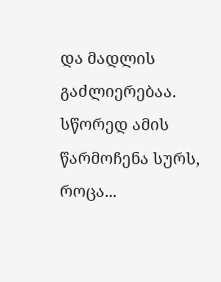და მადლის გაძლიერებაა. სწორედ ამის წარმოჩენა სურს, როცა...